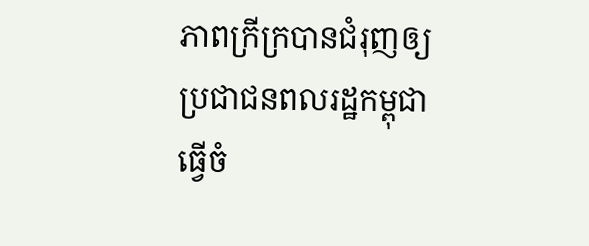ភាពក្រីក្របានជំរុញឲ្យប្រជាជនពលរដ្ឋកម្ពុជាធ្វើចំ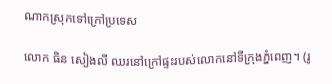ណាកស្រុកទៅក្រៅប្រទេស

លោក ធិន សៀងលី ឈរនៅក្រៅផ្ទះរបស់លោកនៅទីក្រុងភ្នំពេញ។ (រូ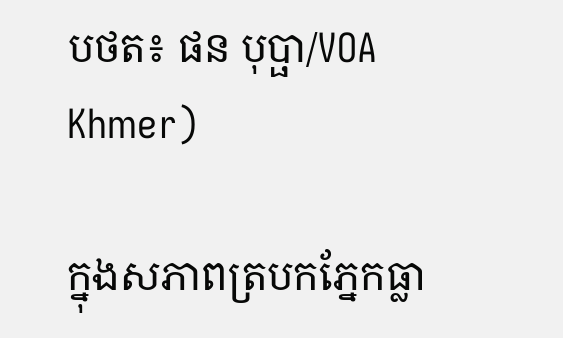បថត៖ ផន បុប្ផា/VOA Khmer)

ក្នុងសភាពត្របកភ្នែកធ្លា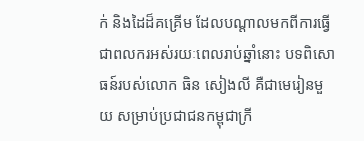ក់ និងដៃដ៏គគ្រើម ដែលបណ្តាលមកពីការធ្វើជាពលករអស់រយៈពេលរាប់ឆ្នាំនោះ បទពិសោធន៍របស់លោក ធិន សៀងលី គឺជាមេរៀនមួយ សម្រាប់ប្រជាជនកម្ពុជាក្រី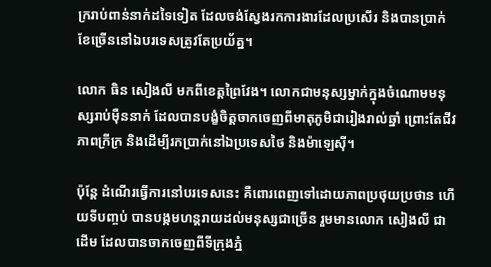ក្ររាប់ពាន់នាក់ដទៃទៀត ដែលចង់ស្វែងរកការងារដែលប្រសើរ និងបានប្រាក់ខែច្រើននៅឯបរទេសត្រូវតែប្រយ័ត្ន។

លោក ធិន សៀងលី មកពីខេត្តព្រៃវែង។ លោកជាមនុស្សម្នាក់ក្នុងចំណោមមនុស្សរាប់ម៉ឺននាក់ ដែលបានបង្ខំចិត្តចាកចេញពីមាតុភូមិជារៀងរាល់ឆ្នាំ ព្រោះតែជីវភាពក្រីក្រ និងដើម្បីរកប្រាក់នៅឯប្រទេសថៃ និងម៉ាឡេស៊ី។

ប៉ុន្តែ ដំណើរធ្វើការនៅបរទេសនេះ គឺពោរពេញទៅដោយភាពប្រថុយប្រថាន ហើយទីបញ្ចប់ បានបង្កមហន្តរាយដល់មនុស្សជាច្រើន រួមមានលោក សៀងលី ជាដើម ដែលបានចាកចេញពីទីក្រុងភ្នំ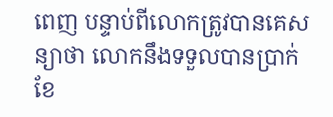ពេញ បន្ទាប់ពីលោកត្រូវបានគេសន្យាថា លោកនឹងទទួលបានប្រាក់ខែ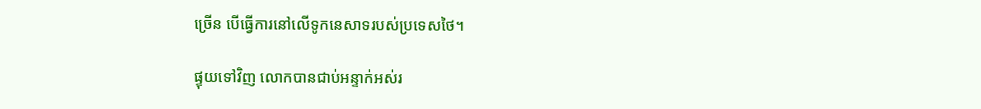ច្រើន បើធ្វើការនៅលើទូកនេសាទរបស់ប្រទេសថៃ។

ផ្ទុយទៅវិញ លោកបានជាប់អន្ទាក់អស់រ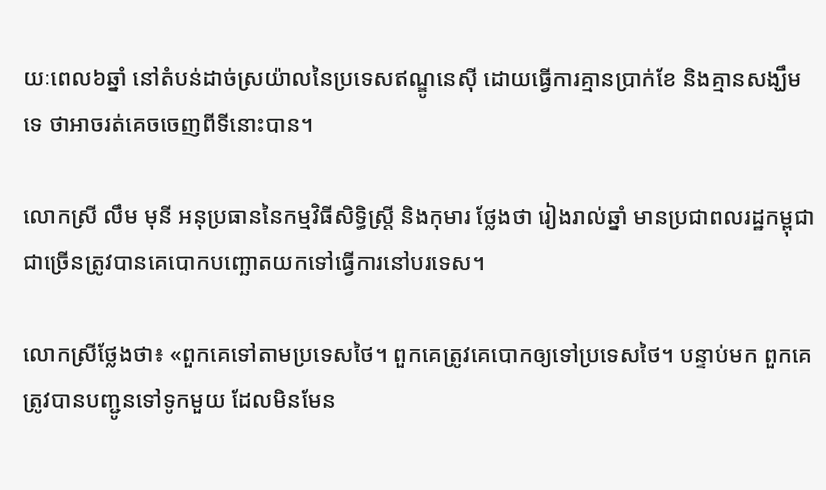យៈពេល៦ឆ្នាំ នៅតំបន់ដាច់ស្រយ៉ាលនៃប្រទេសឥណ្ឌូនេស៊ី ដោយធ្វើការគ្មានប្រាក់ខែ និងគ្មានសង្ឃឹមទេ ថាអាចរត់គេចចេញពីទីនោះបាន។

លោកស្រី លឹម មុនី អនុប្រធាននៃកម្មវិធីសិទ្ធិស្រ្តី និងកុមារ ថ្លែងថា រៀងរាល់ឆ្នាំ មានប្រជាពលរដ្ឋកម្ពុជាជាច្រើនត្រូវបានគេបោកបញ្ឆោតយកទៅធ្វើការនៅបរទេស។

លោកស្រីថ្លែងថា៖ «ពួកគេទៅតាមប្រទេសថៃ។ ពួកគេត្រូវគេបោកឲ្យទៅប្រទេសថៃ។ បន្ទាប់មក ពួកគេត្រូវបានបញ្ជូនទៅទូកមួយ ដែលមិនមែន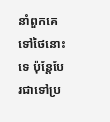នាំពួកគេទៅថៃនោះទេ ប៉ុន្តែបែរជាទៅប្រ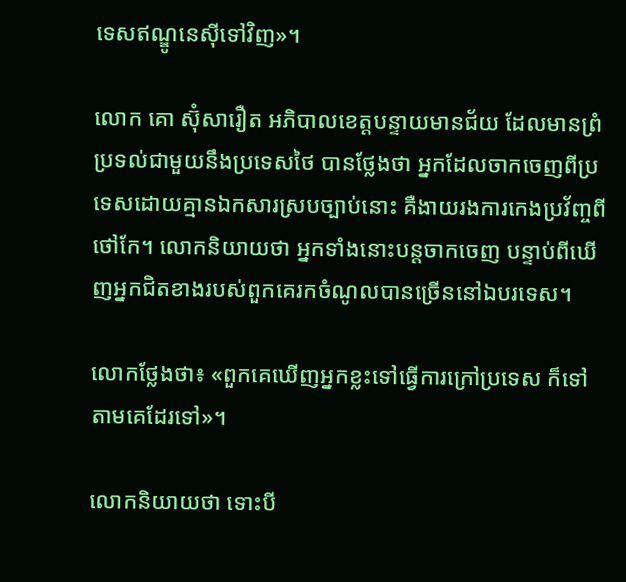ទេសឥណ្ឌូនេស៊ីទៅវិញ‍»។

លោក គោ ស៊ុំសារឿត អភិបាលខេត្តបន្ទាយមានជ័យ ដែលមានព្រំប្រទល់ជាមួយនឹងប្រទេសថៃ បានថ្លែងថា អ្នកដែលចាកចេញពីប្រទេសដោយគ្មានឯកសារស្របច្បាប់នោះ គឺងាយរងការកេងប្រវ័ញ្ចពីថៅកែ។ លោកនិយាយថា អ្នកទាំងនោះបន្តចាកចេញ បន្ទាប់ពីឃើញអ្នកជិតខាងរបស់ពួកគេរកចំណូលបានច្រើននៅឯបរទេស។

លោកថ្លែងថា៖ «ពួកគេឃើញអ្នកខ្លះទៅធ្វើការក្រៅប្រទេស ក៏ទៅតាមគេ‍ដែរទៅ»។

លោកនិយាយថា ទោះបី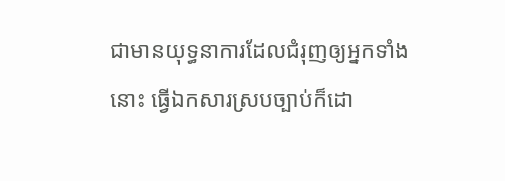ជាមានយុទ្ធនាការដែលជំរុញឲ្យអ្នកទាំងនោះ ធ្វើឯកសារស្របច្បាប់ក៏ដោ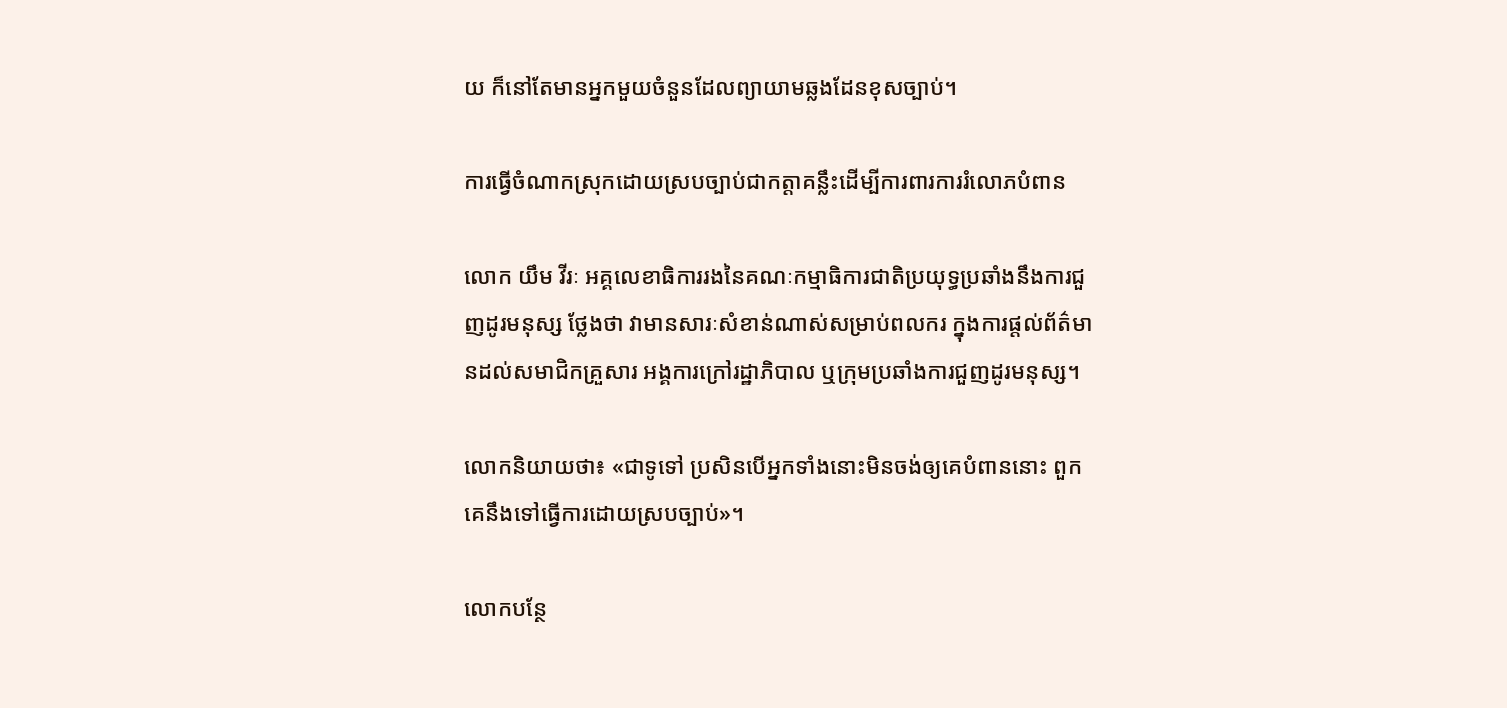យ ក៏នៅតែមានអ្នកមួយចំនួនដែលព្យាយាមឆ្លងដែនខុសច្បាប់។

ការធ្វើចំណាកស្រុកដោយស្របច្បាប់ជាកត្តាគន្លឹះដើម្បីការពារការរំលោភបំពាន

លោក យឹម វីរៈ អគ្គលេខាធិការរងនៃគណៈកម្មាធិការជាតិប្រយុទ្ធប្រឆាំងនឹងការជួញដូរមនុស្ស ថ្លែងថា វាមានសារៈសំខាន់ណាស់សម្រាប់ពលករ ក្នុងការផ្តល់ព័ត៌មានដល់សមាជិកគ្រួសារ អង្គការក្រៅរដ្ឋាភិបាល ឬក្រុមប្រឆាំងការជួញដូរមនុស្ស។

លោកនិយាយថា៖ «ជាទូទៅ ប្រសិនបើអ្នកទាំងនោះមិនចង់ឲ្យគេបំពាននោះ ពួកគេនឹងទៅធ្វើការដោយស្របច្បាប់‍»។

លោកបន្ថែ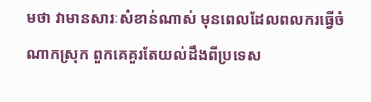មថា វាមានសារៈសំខាន់ណាស់ មុនពេលដែលពលករធ្វើចំណាកស្រុក ពួកគេគួរតែយល់ដឹងពីប្រទេស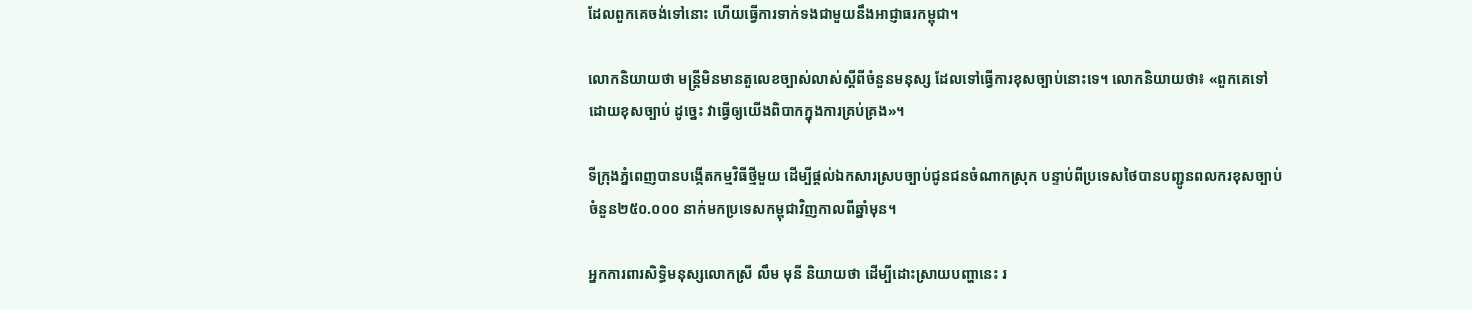ដែលពួកគេចង់ទៅនោះ ហើយធ្វើការទាក់ទងជាមួយនឹងអាជ្ញាធរកម្ពុជា។

លោកនិយាយថា មន្រ្តីមិនមានតួលេខច្បាស់លាស់ស្តីពីចំនួនមនុស្ស ដែលទៅធ្វើការខុសច្បាប់នោះទេ។ លោកនិយាយថា៖ «ពួកគេទៅដោយខុសច្បាប់ ដូច្នេះ វាធ្វើឲ្យយើងពិបាកក្នុងការគ្រប់គ្រង‍»។

ទីក្រុងភ្នំពេញបានបង្កើតកម្មវិធីថ្មីមួយ ដើម្បីផ្តល់ឯកសារស្របច្បាប់ជូនជនចំណាកស្រុក បន្ទាប់ពីប្រទេសថៃបានបញ្ជូនពលករខុសច្បាប់ចំនួន២៥០.០០០ នាក់មកប្រទេសកម្ពុជាវិញកាលពីឆ្នាំមុន។

អ្នកការពារសិទ្ធិមនុស្សលោកស្រី លឹម មុនី និយាយថា ដើម្បីដោះស្រាយបញ្ហានេះ រ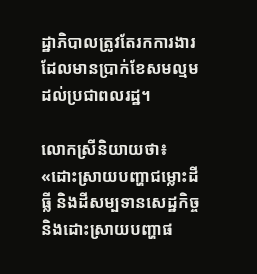ដ្ឋាភិបាលត្រូវតែរកការងារដែលមានប្រាក់ខែសមល្មម ដល់ប្រជាពលរដ្ឋ។

លោកស្រីនិយាយថា៖ «ដោះស្រាយបញ្ហាជម្លោះដីធ្លី និងដីសម្បទានសេដ្ឋកិច្ច និងដោះស្រាយបញ្ហាផ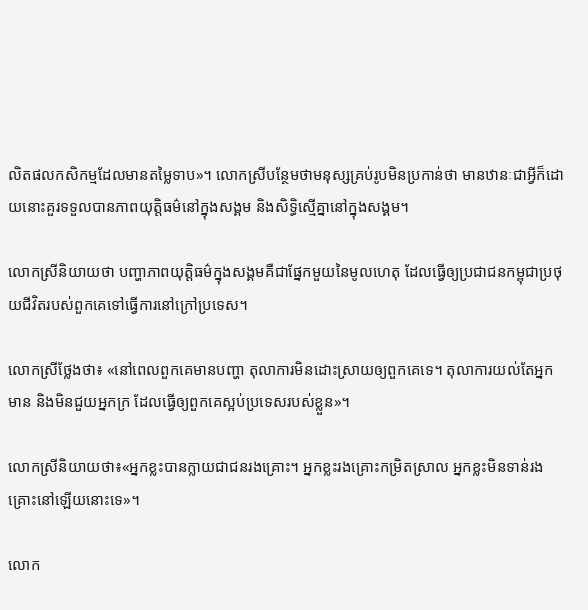លិតផលកសិកម្មដែលមានតម្លៃទាប‍»។ លោកស្រីបន្ថែមថាមនុស្សគ្រប់រូបមិនប្រកាន់ថា មានឋានៈជាអ្វីក៏ដោយនោះគួរទទួលបានភាពយុត្តិធម៌នៅក្នុងសង្គម និងសិទ្ធិស្មើគ្នានៅក្នុងសង្គម។

លោកស្រីនិយាយថា បញ្ហាភាពយុត្តិធម៌ក្នុងសង្គមគឺជាផ្នែកមួយនៃមូលហេតុ ដែលធ្វើឲ្យប្រជាជនកម្ពុជាប្រថុយជីវិតរបស់ពួកគេទៅធ្វើការនៅក្រៅប្រទេស។

លោកស្រីថ្លែងថា៖ «នៅពេលពួកគេមានបញ្ហា តុលាការមិនដោះស្រាយឲ្យពួកគេទេ។ តុលាការយល់តែអ្នកមាន និងមិនជួយអ្នកក្រ ដែលធ្វើឲ្យពួកគេស្អប់ប្រទេសរបស់ខ្លួន‍»។

លោកស្រីនិយាយថា៖«អ្នកខ្លះបានក្លាយជាជនរងគ្រោះ។ អ្នកខ្លះរងគ្រោះកម្រិតស្រាល អ្នកខ្លះមិនទាន់រងគ្រោះនៅឡើយនោះទេ‍»។

លោក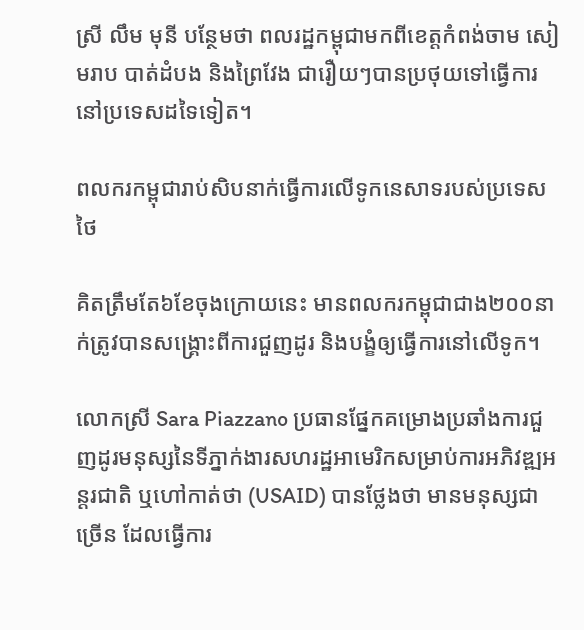ស្រី លឹម មុនី បន្ថែមថា ពលរដ្ឋកម្ពុជាមកពីខេត្តកំពង់ចាម សៀមរាប បាត់ដំបង និងព្រៃវែង ជារឿយៗបានប្រថុយទៅធ្វើការនៅប្រទេសដទៃទៀត។

ពលករកម្ពុជារាប់សិបនាក់ធ្វើការលើទូកនេសាទរបស់ប្រទេសថៃ

គិតត្រឹមតែ៦ខែចុងក្រោយនេះ មានពលករកម្ពុជាជាង២០០នាក់ត្រូវបានសង្រ្គោះពីការជួញដូរ និងបង្ខំឲ្យធ្វើការនៅលើទូក។

លោកស្រី Sara Piazzano ប្រធានផ្នែកគម្រោងប្រឆាំងការជួញដូរមនុស្សនៃទីភ្នាក់ងារសហរដ្ឋអាមេរិកសម្រាប់ការអភិវឌ្ឍអន្តរជាតិ ឬហៅកាត់ថា (USAID) បានថ្លែងថា មានមនុស្សជាច្រើន ដែលធ្វើការ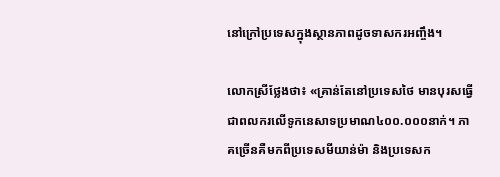នៅក្រៅប្រទេសក្នុងស្ថានភាពដូចទាសករអញ្ចឹង។

លោកស្រីថ្លែងថា៖ «គ្រាន់តែនៅប្រទេសថៃ មានបុរសធ្វើជាពលករលើទូកនេសាទប្រមាណ៤០០.០០០នាក់។ ភាគច្រើនគឺមកពីប្រទេសមីយាន់ម៉ា និងប្រទេសក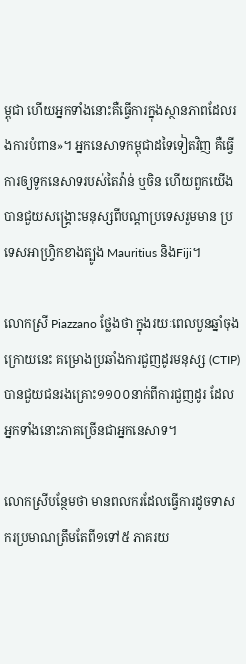ម្ពុជា ហើយអ្នកទាំងនោះគឺធ្វើការក្នុងស្ថានភាពដែលរងការបំពាន‍»។ អ្នកនេសាទកម្ពុជាដទៃទៀតវិញ គឺធ្វើការឲ្យទូកនេសាទរបស់តៃវ៉ាន់ ឬចិន ហើយពួកយើងបានជួយសង្រ្គោះមនុស្សពីបណ្តាប្រទេសរួមមាន ប្រទេសអាហ្រ្វិកខាងត្បូង Mauritius និងFiji។

លោកស្រី Piazzano ថ្លែងថា ក្នុងរយៈពេលបួនឆ្នាំចុងក្រោយនេះ គម្រោងប្រឆាំងការជួញដូរមនុស្ស (CTIP) បានជួយជនរងគ្រោះ១១០០នាក់ពីការជួញដូរ ដែលអ្នកទាំងនោះភាគច្រើនជាអ្នកនេសាទ។

លោកស្រីបន្ថែមថា មានពលករដែលធ្វើការដូចទាសករប្រមាណត្រឹមតែពី១ទៅ៥ ភាគរយ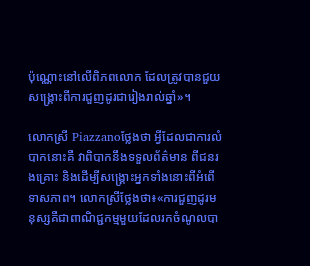ប៉ុណ្ណោះនៅលើពិភពលោក ដែលត្រូវបានជួយសង្រ្គោះពីការជួញដូរជារៀងរាល់ឆ្នាំ‍»។

លោកស្រី Piazzanoថ្លែងថា អ្វីដែលជាការលំបាកនោះគឺ វាពិបាកនឹងទទួលព័ត៌មាន ពីជនរងគ្រោះ និងដើម្បីសង្រ្គោះអ្នកទាំងនោះពីអំពើទាសភាព។ លោកស្រីថ្លែងថា៖«ការជួញដូរមនុស្សគឺជាពាណិជ្ជកម្មមួយដែលរកចំណូលបា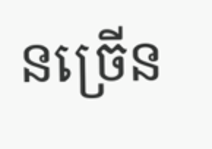នច្រើន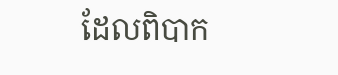ដែលពិបាក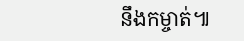នឹងកម្ចាត់៕